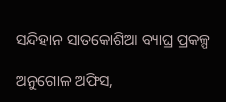ସନ୍ଦିହାନ ସାତକୋଶିଆ ବ୍ୟାଘ୍ର ପ୍ରକଳ୍ପ

ଅନୁଗୋଳ ଅଫିସ,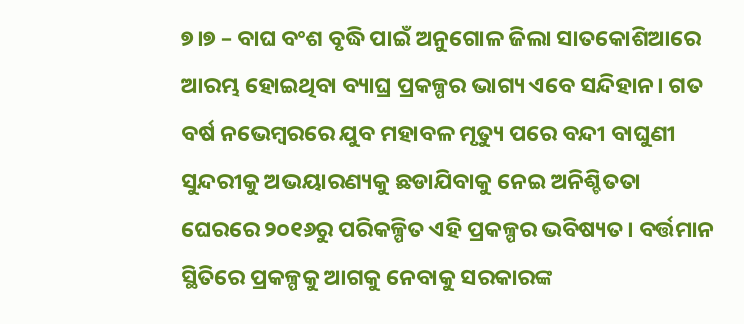୭।୭ – ବାଘ ବଂଶ ବୃଦ୍ଧି ପାଇଁ ଅନୁଗୋଳ ଜିଲା ସାତକୋଶିଆରେ ଆରମ୍ଭ ହୋଇଥିବା ବ୍ୟାଘ୍ର ପ୍ରକଳ୍ପର ଭାଗ୍ୟ ଏବେ ସନ୍ଦିହାନ। ଗତ ବର୍ଷ ନଭେମ୍ବରରେ ଯୁବ ମହାବଳ ମୃତ୍ୟୁ ପରେ ବନ୍ଦୀ ବାଘୁଣୀ ସୁନ୍ଦରୀକୁ ଅଭୟାରଣ୍ୟକୁ ଛଡାଯିବାକୁ ନେଇ ଅନିଶ୍ଚିତତା ଘେରରେ ୨୦୧୬ରୁ ପରିକଳ୍ପିତ ଏହି ପ୍ରକଳ୍ପର ଭବିଷ୍ୟତ। ବର୍ତ୍ତମାନ ସ୍ଥିତିରେ ପ୍ରକଳ୍ପକୁ ଆଗକୁ ନେବାକୁ ସରକାରଙ୍କ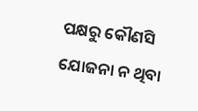ପକ୍ଷରୁ କୌଣସି ଯୋଜନା ନ ଥିବା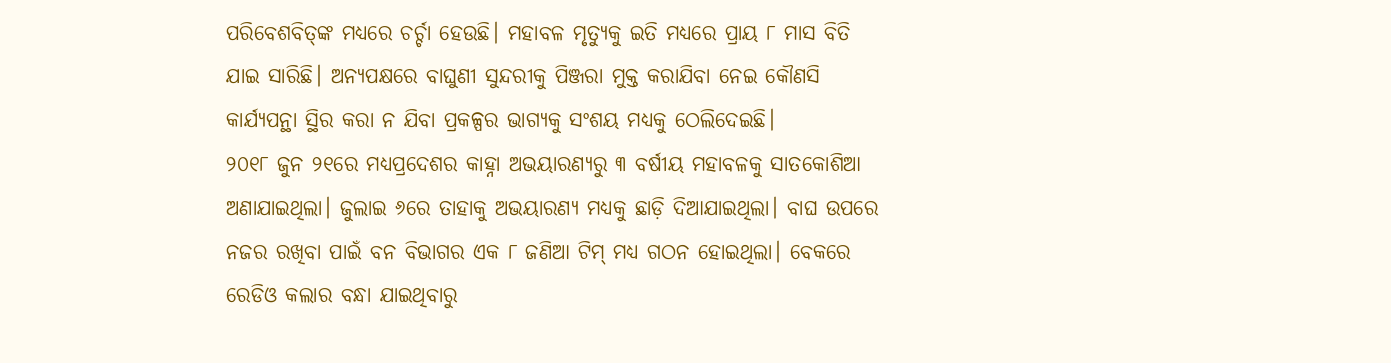ପରିବେଶବିତ୍‌ଙ୍କ ମଧ୍ୟରେ ଚର୍ଚ୍ଚା ହେଉଛି। ମହାବଳ ମୃତ୍ୟୁକୁ ଇତି ମଧ୍ୟରେ ପ୍ରାୟ ୮ ମାସ ବିତି ଯାଇ ସାରିଛି। ଅନ୍ୟପକ୍ଷରେ ବାଘୁଣୀ ସୁନ୍ଦରୀକୁ ପିଞ୍ଜରା ମୁକ୍ତ କରାଯିବା ନେଇ କୌଣସି କାର୍ଯ୍ୟପନ୍ଥା ସ୍ଥିର କରା ନ ଯିବା ପ୍ରକଳ୍ପର ଭାଗ୍ୟକୁ ସଂଶୟ ମଧ୍ୟକୁ ଠେଲିଦେଇଛି।
୨୦୧୮ ଜୁନ ୨୧ରେ ମଧ୍ୟପ୍ରଦେଶର କାହ୍ନା ଅଭୟାରଣ୍ୟରୁ ୩ ବର୍ଷୀୟ ମହାବଳକୁ ସାତକୋଶିଆ ଅଣାଯାଇଥିଲା। ଜୁଲାଇ ୬ରେ ତାହାକୁ ଅଭୟାରଣ୍ୟ ମଧ୍ୟକୁ ଛାଡ଼ି ଦିଆଯାଇଥିଲା। ବାଘ ଉପରେ ନଜର ରଖିବା ପାଇଁ ବନ ବିଭାଗର ଏକ ୮ ଜଣିଆ ଟିମ୍‌ ମଧ୍ୟ ଗଠନ ହୋଇଥିଲା। ବେକରେ ରେଡିଓ କଲାର ବନ୍ଧା ଯାଇଥିବାରୁ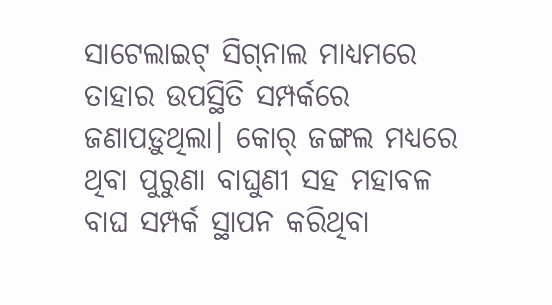ସାଟେଲାଇଟ୍‌ ସିଗ୍‌ନାଲ ମାଧ୍ୟମରେ ତାହାର ଉପସ୍ଥିତି ସମ୍ପର୍କରେ ଜଣାପଡ଼ୁଥିଲା। କୋର୍‌ ଜଙ୍ଗଲ ମଧ୍ୟରେ ଥିବା ପୁରୁଣା ବାଘୁଣୀ ସହ ମହାବଳ ବାଘ ସମ୍ପର୍କ ସ୍ଥାପନ କରିଥିବା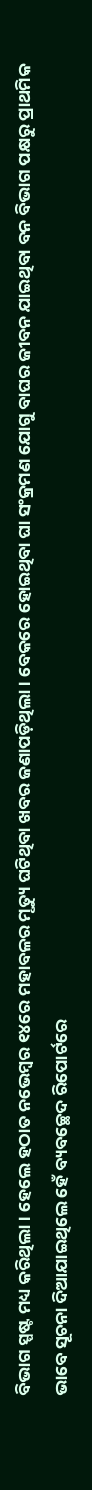ବିଭାଗ ସ୍ପଷ୍ଟ ମଧ୍ୟ କରିଥିଲା। ହେଲେ ହଠାତ ନଭେମ୍ବର ୧୪ରେ ମହାବଳର ମୃତ୍ୟୁ ଘଟିଥିବା ଖବର ଜଣାପଡ଼ିଥିଲା। ବେକରେ ହୋଇଥିବା ଘା ସଂକ୍ରମଣ ଯୋଗୁ ବାଘର ଜୀବନ ଯାଇଥିବା ବନ ବିଭାଗ ପକ୍ଷରୁ ପ୍ରାଥମିକ ଭାବେ ସୂଚନା ଦିଆଯାଇଥିଲେ ହେଁ ବ୍ୟବଚ୍ଛେଦ ରିପୋର୍ଟରେ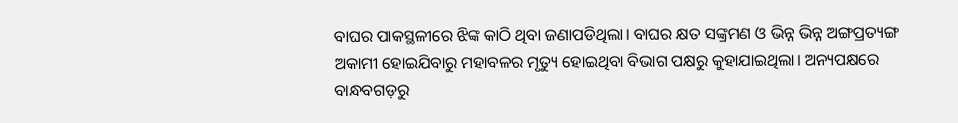ବାଘର ପାକସ୍ଥଳୀରେ ଝିଙ୍କ କାଠି ଥିବା ଜଣାପଡିଥିଲା। ବାଘର କ୍ଷତ ସଙ୍କ୍ରମଣ ଓ ଭିନ୍ନ ଭିନ୍ନ ଅଙ୍ଗପ୍ରତ୍ୟଙ୍ଗ ଅକାମୀ ହୋଇଯିବାରୁ ମହାବଳର ମୃତ୍ୟୁ ହୋଇଥିବା ବିଭାଗ ପକ୍ଷରୁ କୁହାଯାଇଥିଲା। ଅନ୍ୟପକ୍ଷରେ ବାନ୍ଧବଗଡ଼ରୁ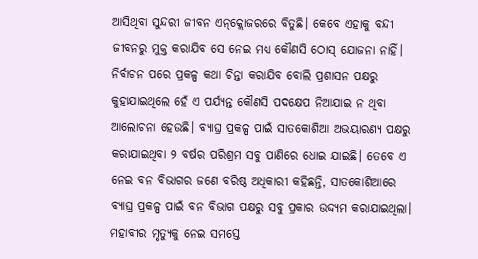ଆସିଥିବା ସୁନ୍ଦରୀ ଜୀବନ ଏନ୍‌କ୍ଲୋଜରରେ ବିତୁଛି। କେବେ ଏହାକୁ ବନ୍ଦୀ ଜୀବନରୁ ମୁକ୍ତ କରାଯିବ ସେ ନେଇ ମଧ୍ୟ କୌଣସି ଠୋସ୍‌ ଯୋଜନା ନାହିଁ। ନିର୍ବାଚନ ପରେ ପ୍ରକଳ୍ପ କଥା ଚିନ୍ତା କରାଯିବ ବୋଲି ପ୍ରଶାସନ ପକ୍ଷରୁ କୁହାଯାଇଥିଲେ ହେଁ ଏ ପର୍ଯ୍ୟନ୍ତ କୌଣସି ପଦକ୍ଷେପ ନିଆଯାଇ ନ ଥିବା ଆଲୋଚନା ହେଉଛି। ବ୍ୟାଘ୍ର ପ୍ରକଳ୍ପ ପାଇଁ ସାତକୋଶିଆ ଅଭୟାରଣ୍ୟ ପକ୍ଷରୁ କରାଯାଇଥିବା ୨ ବର୍ଷର ପରିଶ୍ରମ ସବୁ ପାଣିରେ ଧୋଇ ଯାଇଛି। ତେବେ ଏ ନେଇ ବନ ବିଭାଗର ଜଣେ ବରିଷ୍ଠ ଅଧିକାରୀ କହିଛନ୍ତି, ସାତକୋଶିଆରେ ବ୍ୟାଘ୍ର ପ୍ରକଳ୍ପ ପାଇଁ ବନ ବିଭାଗ ପକ୍ଷରୁ ସବୁ ପ୍ରକାର ଉଦ୍ଦ୍ୟମ କରାଯାଇଥିଲା। ମହାବୀର ମୃତ୍ୟୁକୁ ନେଇ ସମସ୍ତେ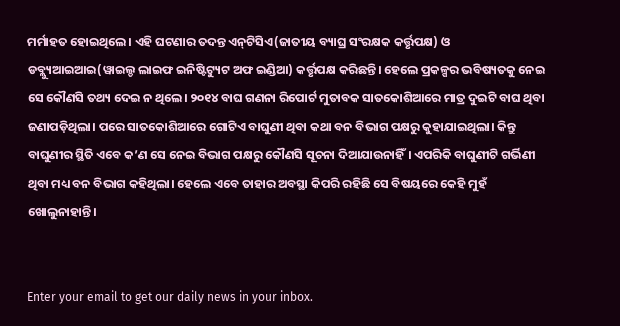ମର୍ମାହତ ହୋଇଥିଲେ। ଏହି ଘଟଣାର ତଦନ୍ତ ଏନ୍‌ଟିସିଏ(ଜାତୀୟ ବ୍ୟାଘ୍ର ସଂରକ୍ଷକ କର୍ତ୍ତୃପକ୍ଷ) ଓ ଡବ୍ଲ୍ୟୁଆଇଆଇ(ୱାଇଲ୍ଡ ଲାଇଫ ଇନିଷ୍ଟିଟ୍ୟୁଟ ଅଫ ଇଣ୍ଡିଆ) କର୍ତ୍ତୃପକ୍ଷ କରିଛନ୍ତି। ହେଲେ ପ୍ରକଳ୍ପର ଭବିଷ୍ୟତକୁ ନେଇ ସେ କୌଣସି ତଥ୍ୟ ଦେଇ ନ ଥିଲେ। ୨୦୧୪ ବାଘ ଗଣନା ରିପୋର୍ଟ ମୁତାବକ ସାତକୋଶିଆରେ ମାତ୍ର ଦୁଇଟି ବାଘ ଥିବା ଜଣାପଡ଼ିଥିଲା। ପରେ ସାତକୋଶିଆରେ ଗୋଟିଏ ବାଘୁଣୀ ଥିବା କଥା ବନ ବିଭାଗ ପକ୍ଷରୁ କୁହାଯାଇଥିଲା। କିନ୍ତୁ ବାଘୁଣୀର ସ୍ଥିତି ଏବେ କ’ଣ ସେ ନେଇ ବିଭାଗ ପକ୍ଷରୁ କୌଣସି ସୂଚନା ଦିଆଯାଉନାହିଁ। ଏପରିକି ବାଘୁଣୀଟି ଗର୍ଭିଣୀ ଥିବା ମଧ୍ୟ ବନ ବିଭାଗ କହିଥିଲା। ହେଲେ ଏବେ ତାହାର ଅବସ୍ଥା କିପରି ରହିଛି ସେ ବିଷୟରେ କେହି ମୁହଁ ଖୋଲୁନାହାନ୍ତି।


Enter your email to get our daily news in your inbox.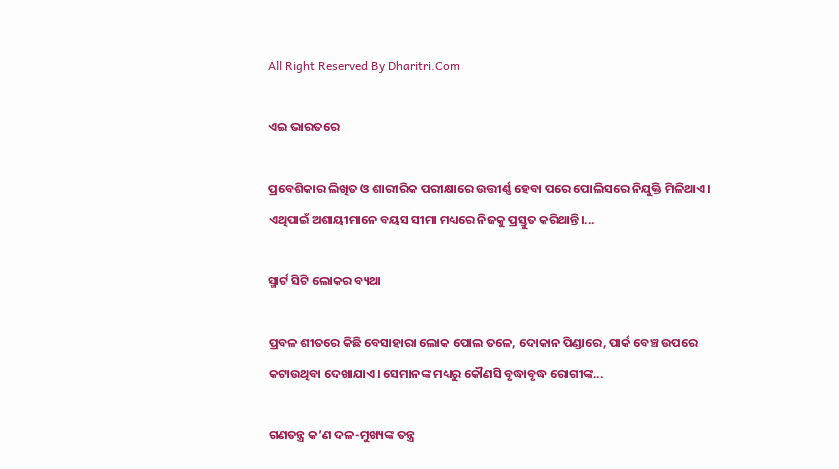All Right Reserved By Dharitri.Com

ଏଇ ଭାରତରେ

ପ୍ରବେଶିକାର ଲିଖିତ ଓ ଶାରୀରିକ ପରୀକ୍ଷାରେ ଉତ୍ତୀର୍ଣ୍ଣ ହେବା ପରେ ପୋଲିସରେ ନିଯୁକ୍ତି ମିଳିଥାଏ। ଏଥିପାଇଁ ଅଶାୟୀମାନେ ବୟସ ସୀମା ମଧ୍ୟରେ ନିଜକୁ ପ୍ରସ୍ତୁତ କରିଥାନ୍ତି।...

ସ୍ମାର୍ଟ ସିଟି ଲୋକର ବ୍ୟଥା

ପ୍ରବଳ ଶୀତରେ କିଛି ବେସାହାରା ଲୋକ ପୋଲ ତଳେ, ଦୋକାନ ପିଣ୍ଡାରେ, ପାର୍କ ବେଞ୍ଚ ଉପରେ କଟାଉଥିବା ଦେଖାଯାଏ। ସେମାନଙ୍କ ମଧ୍ୟରୁ କୌଣସି ବୃଦ୍ଧାବୃଦ୍ଧ ରୋଗୀଙ୍କ...

ଗଣତନ୍ତ୍ର କ’ଣ ଦଳ-ମୁଖ୍ୟଙ୍କ ତନ୍ତ୍ର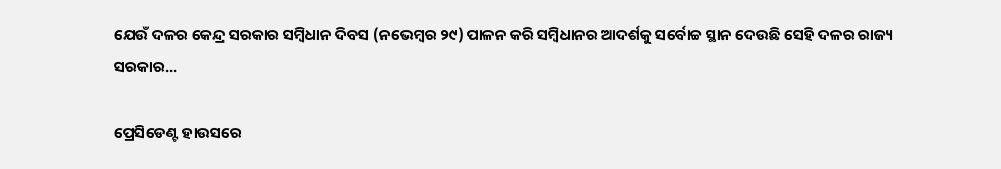ଯେଉଁ ଦଳର କେନ୍ଦ୍ର ସରକାର ସମ୍ବିଧାନ ଦିବସ (ନଭେମ୍ବର ୨୯) ପାଳନ କରି ସମ୍ବିଧାନର ଆଦର୍ଶକୁ ସର୍ବୋଚ୍ଚ ସ୍ଥାନ ଦେଉଛି ସେହି ଦଳର ରାଜ୍ୟ ସରକାର...

ପ୍ରେସିଡେଣ୍ଟ ହାଉସରେ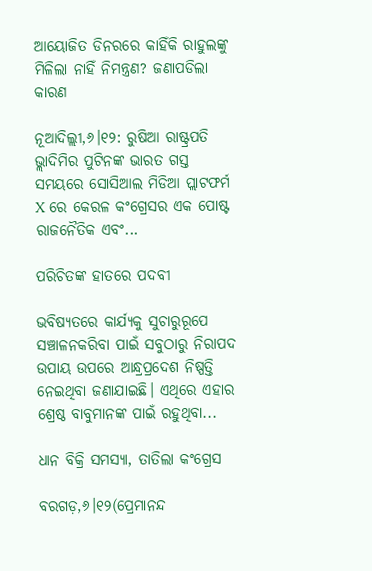ଆୟୋଜିତ ଡିନରରେ କାହିଁକି ରାହୁଲଙ୍କୁ ମିଳିଲା ନାହିଁ ନିମନ୍ତ୍ରଣ? ଜଣାପଡିଲା କାରଣ

ନୂଆଦିଲ୍ଲୀ,୬।୧୨: ରୁଷିଆ ରାଷ୍ଟ୍ରପତି ଭ୍ଲାଦିମିର ପୁଟିନଙ୍କ ଭାରତ ଗସ୍ତ ସମୟରେ ସୋସିଆଲ ମିଡିଆ ପ୍ଲାଟଫର୍ମ X ରେ କେରଳ କଂଗ୍ରେସର ଏକ ପୋଷ୍ଟ ରାଜନୈତିକ ଏବଂ...

ପରିଚିତଙ୍କ ହାତରେ ପଦବୀ

ଭବିଷ୍ୟତରେ କାର୍ଯ୍ୟକୁ ସୁଚାରୁରୂପେ ସଞ୍ଚାଳନକରିବା ପାଇଁ ସବୁଠାରୁ ନିରାପଦ ଉପାୟ ଉପରେ ଆନ୍ଧ୍ରପ୍ରଦେଶ ନିଷ୍ପତ୍ତି ନେଇଥିବା ଜଣାଯାଇଛି। ଏଥିରେ ଏହାର ଶ୍ରେଷ୍ଠ ବାବୁମାନଙ୍କ ପାଇଁ ରହୁଥିବା...

ଧାନ ବିକ୍ରି ସମସ୍ୟା, ତାତିଲା କଂଗ୍ରେସ

ବରଗଡ଼,୬।୧୨(ପ୍ରେମାନନ୍ଦ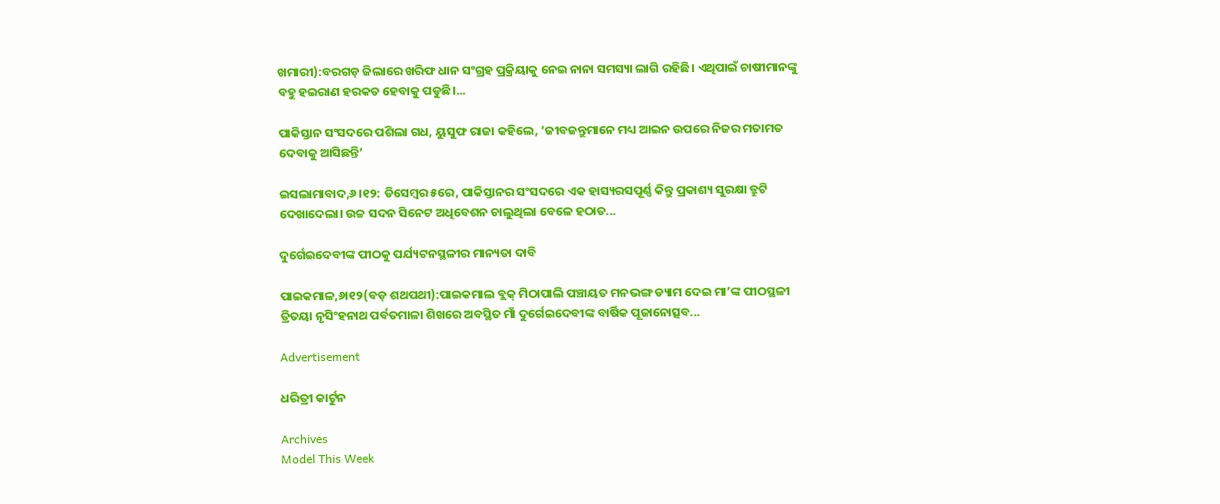ଖମାରୀ):ବରଗଡ଼ ଜିଲାରେ ଖରିଫ ଧାନ ସଂଗ୍ରହ ପ୍ରକ୍ରିୟାକୁ ନେଇ ନାନା ସମସ୍ୟା ଲାଗି ରହିଛି। ଏଥିପାଇଁ ଚାଷୀମାନଙ୍କୁ ବହୁ ହଇରାଣ ହରକତ ହେବାକୁ ପଡୁଛି।...

ପାକିସ୍ତାନ ସଂସଦରେ ପଶିଲା ଗଧ, ୟୁସୁଫ ରାଜା କହିଲେ, ‘ଜୀବଜନ୍ତୁମାନେ ମଧ୍ୟ ଆଇନ ଉପରେ ନିଜର ମତାମତ ଦେବାକୁ ଆସିଛନ୍ତି’

ଇସଲାମାବାଦ,୬।୧୨: ଡିସେମ୍ବର ୫ରେ, ପାକିସ୍ତାନର ସଂସଦରେ ଏକ ହାସ୍ୟରସପୂର୍ଣ୍ଣ କିନ୍ତୁ ପ୍ରକାଶ୍ୟ ସୁରକ୍ଷା ତ୍ରୁଟି ଦେଖାଦେଲା। ଉଚ୍ଚ ସଦନ ସିନେଟ ଅଧିବେଶନ ଚାଲୁଥିଲା ବେଳେ ହଠାତ...

ଦୁର୍ଗେଇଦେବୀଙ୍କ ପୀଠକୁ ପର୍ଯ୍ୟଟନସ୍ଥଳୀର ମାନ୍ୟତା ଦାବି

ପାଇକମାଳ,୬ା୧୨(ବଡ଼ ଶଥପଥୀ):ପାଇକମାଲ ବ୍ଲକ୍‌ ମିଠାପାଲି ପଞ୍ଚାୟତ ମନଭଙ୍ଗ ଡ୍ୟାମ ଦେଇ ମା’ଙ୍କ ପୀଠସ୍ଥଳୀ ତ୍ରିତୟା ନୃସିଂହନାଥ ପର୍ବତମାଳା ଶିଖରେ ଅବସ୍ଥିତ ମାଁ ଦୁର୍ଗେଇଦେବୀଙ୍କ ବାର୍ଷିକ ପୂଜାନୋତ୍ସବ...

Advertisement

ଧରିତ୍ରୀ କାର୍ଟୁନ

Archives
Model This Week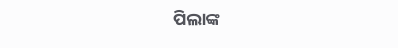ପିଲାଙ୍କ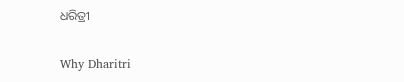ଧରିତ୍ରୀ

Why Dharitri